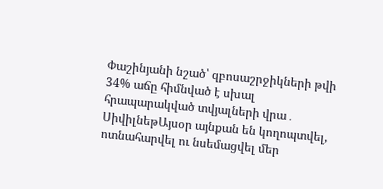Փաշինյանի նշած՝ զբոսաշրջիկների թվի 34% աճը հիմնված է սխալ հրապարակված տվյալների վրա․ ՍիվիլնեթԱյսօր այնքան են կողոպտվել, ոտնահարվել ու նսեմացվել մեր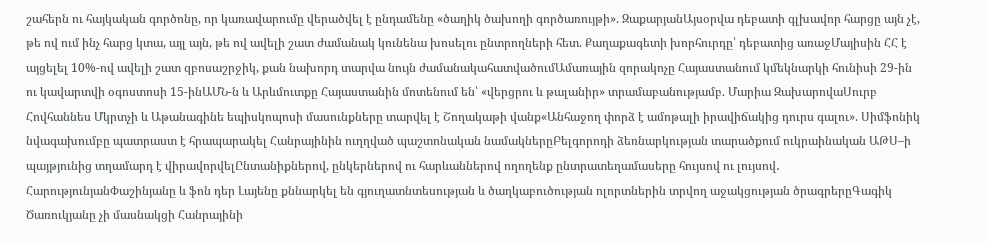շահերն ու հայկական գործոնը, որ կառավարումը վերածվել է ընդամենը «ծաղիկ ծախողի գործառույթի». ԶաքարյանԱյսօրվա դեբատի գլխավոր հարցը այն չէ, թե ով ում ինչ հարց կտա, այլ այն, թե ով ավելի շատ ժամանակ կունենա խոսելու ընտրողների հետ. Քաղաքագետի խորհուրդը՝ դեբատից առաջՄայիսին ՀՀ է այցելել 10%-ով ավելի շատ զբոսաշրջիկ, քան նախորդ տարվա նույն ժամանակահատվածումԱմառային զորակոչը Հայաստանում կմեկնարկի հունիսի 29-ին ու կավարտվի օգոստոսի 15-ինԱՄՆ-ն և Արևմուտքը Հայաստանին մոտենում են՝ «վերցրու և թալանիր» տրամաբանությամբ. Մարիա ԶախարովաՍուրբ Հովհաննես Մկրտչի և Աթանագինե եպիսկոպոսի մասունքները տարվել է Շողակաթի վանք«Անհաջող փորձ է ամոթալի իրավիճակից դուրս գալու». Սիմֆոնիկ նվագախումբը պատրաստ է հրապարակել Հանրայինին ուղղված պաշտոնական նամակներըԲելգորոդի ձեռնարկության տարածքում ուկրաինական ԱԹՍ–ի պայթյունից տղամարդ է վիրավորվելԸնտանիքներով, ընկերներով ու հարևաններով ողողենք ընտրատեղամասերը հույսով ու լույսով․ ՀարությունյանՓաշինյանը և ֆոն դեր Լայենը քննարկել են գյուղատնտեսության և ծաղկաբուծության ոլորտներին տրվող աջակցության ծրագրերըԳագիկ Ծառուկյանը չի մասնակցի Հանրայինի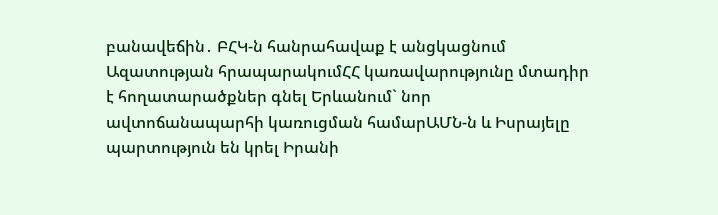բանավեճին․ ԲՀԿ-ն հանրահավաք է անցկացնում Ազատության հրապարակումՀՀ կառավարությունը մտադիր է հողատարածքներ գնել Երևանում` նոր ավտոճանապարհի կառուցման համարԱՄՆ-ն և Իսրայելը պարտություն են կրել Իրանի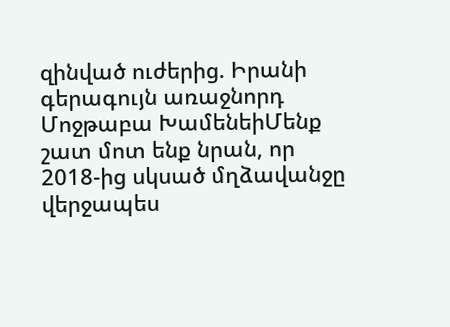զինված ուժերից. Իրանի գերագույն առաջնորդ Մոջթաբա ԽամենեիՄենք շատ մոտ ենք նրան, որ 2018-ից սկսած մղձավանջը վերջապես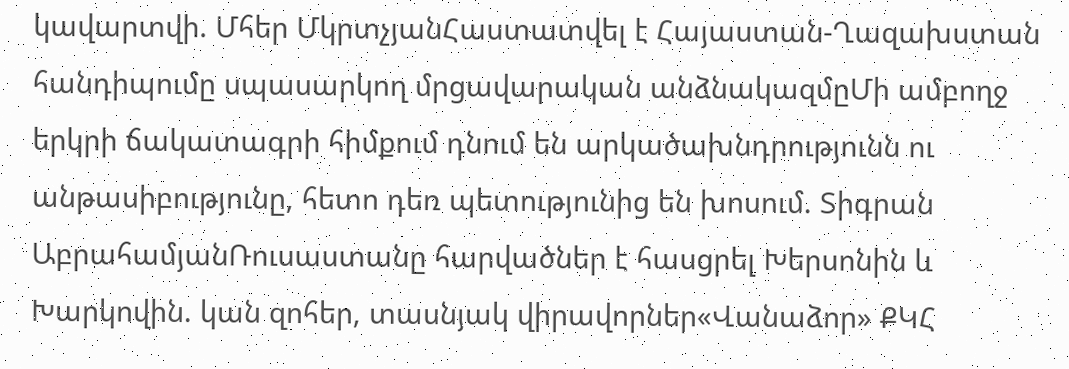կավարտվի. Մհեր ՄկրտչյանՀաստատվել է Հայաստան-Ղազախստան հանդիպումը սպասարկող մրցավարական անձնակազմըՄի ամբողջ երկրի ճակատագրի հիմքում դնում են արկածախնդրությունն ու անթասիբությունը, հետո դեռ պետությունից են խոսում. Տիգրան ԱբրահամյանՌուսաստանը հարվածներ է հասցրել Խերսոնին և Խարկովին. կան զոհեր, տասնյակ վիրավորներ«Վանաձոր» ՔԿՀ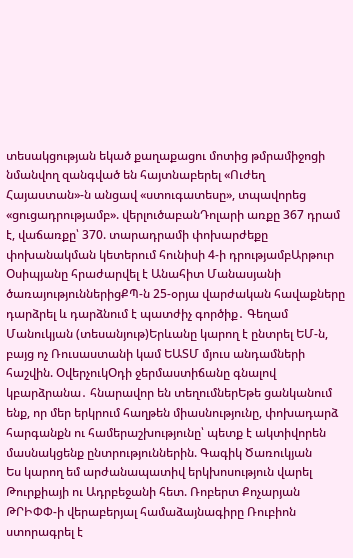տեսակցության եկած քաղաքացու մոտից թմրամիջոցի նմանվող զանգված են հայտնաբերել «Ուժեղ Հայաստան»-ն անցավ «ստուգատեսը», տպավորեց «ցուցադրությամբ». վերլուծաբանԴոլարի առքը 367 դրամ է, վաճառքը՝ 370. տարադրամի փոխարժեքը փոխանակման կետերում հունիսի 4-ի դրությամբԱրթուր Օսիպյանը հրաժարվել է Անահիտ Մանասյանի ծառայություններիցՔՊ-ն 25-օրյա վարժական հավաքները դարձրել և դարձնում է պատժիչ գործիք․ Գեղամ Մանուկյան (տեսանյութ)Երևանը կարող է ընտրել ԵՄ-ն, բայց ոչ Ռուսաստանի կամ ԵԱՏՄ մյուս անդամների հաշվին. ՕվերչուկՕդի ջերմաստիճանը գնալով կբարձրանա․ հնարավոր են տեղումներԵթե ցանկանում ենք, որ մեր երկրում հաղթեն միասնությունը, փոխադարձ հարգանքն ու համերաշխությունը՝ պետք է ակտիվորեն մասնակցենք ընտրություններին. Գագիկ Ծառուկյան
Ես կարող եմ արժանապատիվ երկխոսություն վարել Թուրքիայի ու Ադրբեջանի հետ. Ռոբերտ Քոչարյան
ԹՐԻՓՓ-ի վերաբերյալ համաձայնագիրը Ռուբիոն ստորագրել է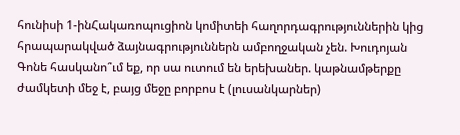հունիսի 1-ինՀակառոպուցիոն կոմիտեի հաղորդագրություններին կից հրապարակված ձայնագրություններն ամբողջական չեն. Խուդոյան
Գոնե հասկանո՞ւմ եք, որ սա ուտում են երեխաներ. կաթնամթերքը ժամկետի մեջ է, բայց մեջը բորբոս է (լուսանկարներ)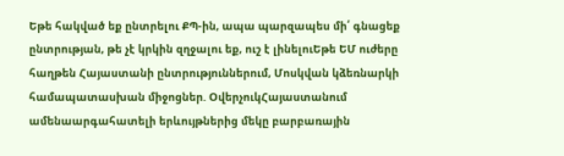Եթե հակված եք ընտրելու ՔՊ-ին, ապա պարզապես մի՛ գնացեք ընտրության, թե չէ կրկին զղջալու եք, ուշ է լինելուԵթե ԵՄ ուժերը հաղթեն Հայաստանի ընտրություններում, Մոսկվան կձեռնարկի համապատասխան միջոցներ. ՕվերչուկՀայաստանում ամենաարգահատելի երևույթներից մեկը բարբառային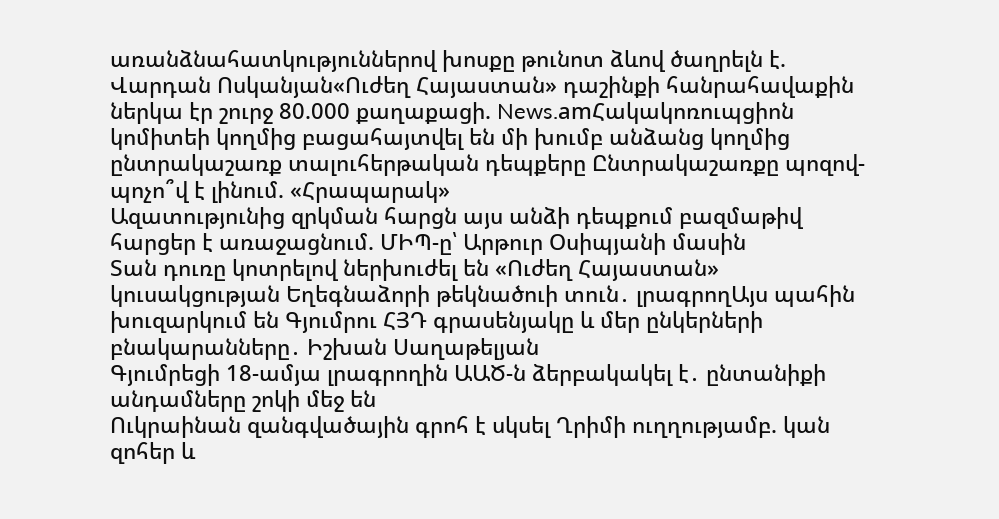առանձնահատկություններով խոսքը թունոտ ձևով ծաղրելն է. Վարդան Ոսկանյան«Ուժեղ Հայաստան» դաշինքի հանրահավաքին ներկա էր շուրջ 80.000 քաղաքացի. News.amՀակակոռուպցիոն կոմիտեի կողմից բացահայտվել են մի խումբ անձանց կողմից ընտրակաշառք տալուհերթական դեպքերը Ընտրակաշառքը պոզով-պոչո՞վ է լինում. «Հրապարակ»
Ազատությունից զրկման հարցն այս անձի դեպքում բազմաթիվ հարցեր է առաջացնում. ՄԻՊ-ը՝ Արթուր Օսիպյանի մասին
Տան դուռը կոտրելով ներխուժել են «Ուժեղ Հայաստան» կուսակցության Եղեգնաձորի թեկնածուի տուն․ լրագրողԱյս պահին խուզարկում են Գյումրու ՀՅԴ գրասենյակը և մեր ընկերների բնակարանները․ Իշխան Սաղաթելյան
Գյումրեցի 18-ամյա լրագրողին ԱԱԾ-ն ձերբակակել է․ ընտանիքի անդամները շոկի մեջ են
Ուկրաինան զանգվածային գրոհ է սկսել Ղրիմի ուղղությամբ. կան զոհեր և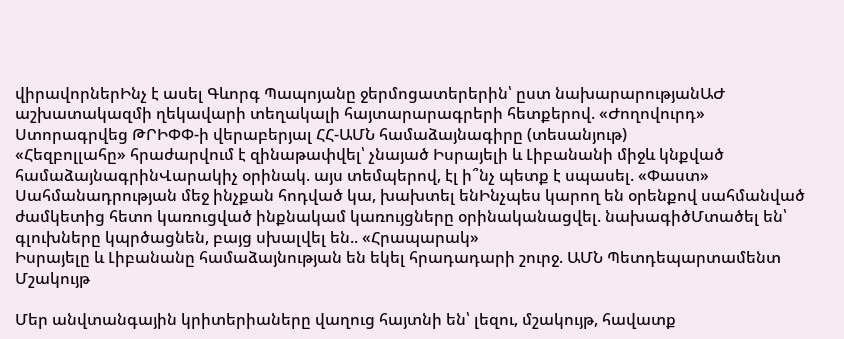վիրավորներԻնչ է ասել Գևորգ Պապոյանը ջերմոցատերերին՝ ըստ նախարարությանԱԺ աշխատակազմի ղեկավարի տեղակալի հայտարարագրերի հետքերով. «Ժողովուրդ»
Ստորագրվեց ԹՐԻՓՓ-ի վերաբերյալ ՀՀ-ԱՄՆ համաձայնագիրը (տեսանյութ)
«Հեզբոլլահը» հրաժարվում է զինաթափվել՝ չնայած Իսրայելի և Լիբանանի միջև կնքված համաձայնագրինՎարակիչ օրինակ. այս տեմպերով, էլ ի՞նչ պետք է սպասել. «Փաստ» Սահմանադրության մեջ ինչքան հոդված կա, խախտել ենԻնչպես կարող են օրենքով սահմանված ժամկետից հետո կառուցված ինքնակամ կառույցները օրինականացվել. նախագիծՄտածել են՝ գլուխները կպրծացնեն, բայց սխալվել են.. «Հրապարակ»
Իսրայելը և Լիբանանը համաձայնության են եկել հրադադարի շուրջ. ԱՄՆ Պետդեպարտամենտ
Մշակույթ

Մեր անվտանգային կրիտերիաները վաղուց հայտնի են՝ լեզու, մշակույթ, հավատք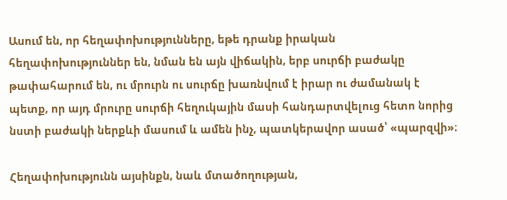Ասում են, որ հեղափոխությունները, եթե դրանք իրական հեղափոխություններ են, նման են այն վիճակին, երբ սուրճի բաժակը թափահարում են, ու մրուրն ու սուրճը խառնվում է իրար ու ժամանակ է պետք, որ այդ մրուրը սուրճի հեղուկային մասի հանդարտվելուց հետո նորից նստի բաժակի ներքևի մասում և ամեն ինչ, պատկերավոր ասած՝ «պարզվի»։

Հեղափոխությունն այսինքն, նաև մտածողության,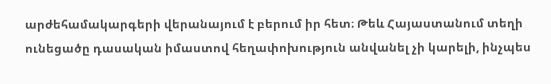արժեհամակարգերի վերանայում է բերում իր հետ։ Թեև Հայաստանում տեղի ունեցածը դասական իմաստով հեղափոխություն անվանել չի կարելի, ինչպես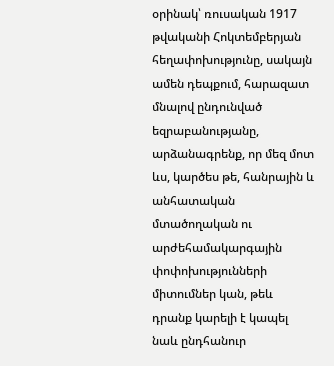օրինակ՝ ռուսական 1917 թվականի Հոկտեմբերյան հեղափոխությունը, սակայն ամեն դեպքում, հարազատ մնալով ընդունված եզրաբանությանը, արձանագրենք, որ մեզ մոտ ևս, կարծես թե, հանրային և անհատական մտածողական ու արժեհամակարգային փոփոխությունների միտումներ կան, թեև դրանք կարելի է կապել նաև ընդհանուր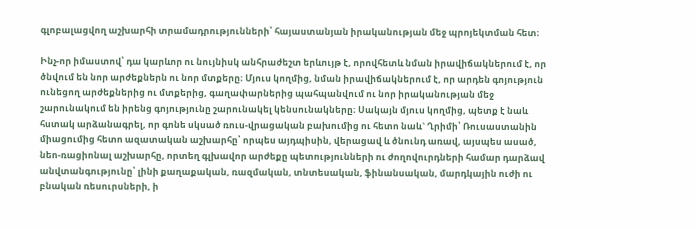գլոբալացվող աշխարհի տրամադրությունների՝ հայաստանյան իրականության մեջ պրոյեկտման հետ։

Ինչ-որ իմաստով՝ դա կարևոր ու նույնիսկ անհրաժեշտ երևույթ է, որովհետև նման իրավիճակներում է, որ ծնվում են նոր արժեքներն ու նոր մտքերը։ Մյուս կողմից, նման իրավիճակներում է, որ արդեն գոյություն ունեցող արժեքներից ու մտքերից, գաղափարներից պահպանվում ու նոր իրականության մեջ շարունակում են իրենց գոյությունը շարունակել կենսունակները։ Սակայն մյուս կողմից, պետք է նաև հստակ արձանագրել, որ գոնե սկսած ռուս-վրացական բախումից ու հետո նաև` Ղրիմի՝ Ռուսաստանին միացումից հետո ազատական աշխարհը՝ որպես այդպիսին, վերացավ և ծնունդ առավ, այսպես ասած, նեո-ռացիոնալ աշխարհը, որտեղ գլխավոր արժեքը պետությունների ու ժողովուրդների համար դարձավ անվտանգությունը՝ լինի քաղաքական, ռազմական, տնտեսական, ֆինանսական, մարդկային ուժի ու բնական ռեսուրսների, ի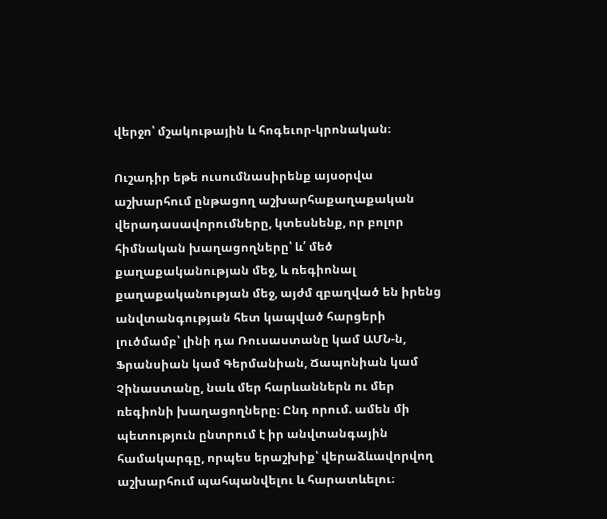վերջո՝ մշակութային և հոգեւոր-կրոնական։

Ուշադիր եթե ուսումնասիրենք այսօրվա աշխարհում ընթացող աշխարհաքաղաքական վերադասավորումները, կտեսնենք, որ բոլոր հիմնական խաղացողները՝ և՛ մեծ քաղաքականության մեջ, և ռեգիոնալ քաղաքականության մեջ, այժմ զբաղված են իրենց անվտանգության հետ կապված հարցերի լուծմամբ՝ լինի դա Ռուսաստանը կամ ԱՄՆ-ն, Ֆրանսիան կամ Գերմանիան, Ճապոնիան կամ Չինաստանը, նաև մեր հարևաններն ու մեր ռեգիոնի խաղացողները։ Ընդ որում. ամեն մի պետություն ընտրում է իր անվտանգային համակարգը, որպես երաշխիք՝ վերաձևավորվող աշխարհում պահպանվելու և հարատևելու։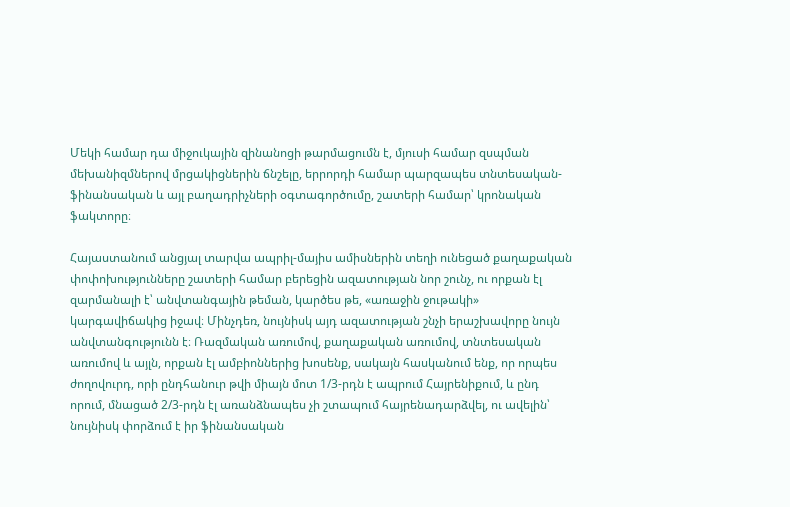Մեկի համար դա միջուկային զինանոցի թարմացումն է, մյուսի համար զսպման մեխանիզմներով մրցակիցներին ճնշելը, երրորդի համար պարզապես տնտեսական-ֆինանսական և այլ բաղադրիչների օգտագործումը, շատերի համար՝ կրոնական ֆակտորը։

Հայաստանում անցյալ տարվա ապրիլ-մայիս ամիսներին տեղի ունեցած քաղաքական փոփոխությունները շատերի համար բերեցին ազատության նոր շունչ, ու որքան էլ զարմանալի է՝ անվտանգային թեման, կարծես թե, «առաջին ջութակի» կարգավիճակից իջավ։ Մինչդեռ, նույնիսկ այդ ազատության շնչի երաշխավորը նույն անվտանգությունն է։ Ռազմական առումով, քաղաքական առումով, տնտեսական առումով և այլն, որքան էլ ամբիոններից խոսենք, սակայն հասկանում ենք, որ որպես ժողովուրդ, որի ընդհանուր թվի միայն մոտ 1/3-րդն է ապրում Հայրենիքում, և ընդ որում, մնացած 2/3-րդն էլ առանձնապես չի շտապում հայրենադարձվել, ու ավելին՝ նույնիսկ փորձում է իր ֆինանսական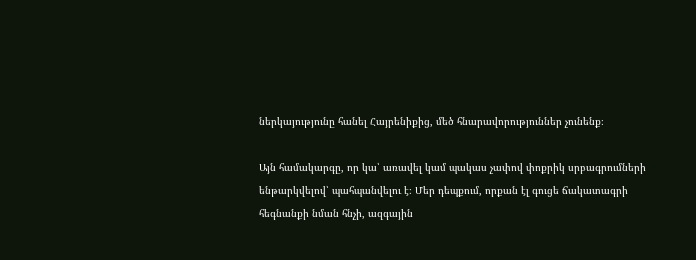ներկայությունը հանել Հայրենիքից, մեծ հնարավորություններ չունենք։

Այն համակարգը, որ կա՝ առավել կամ պակաս չափով փոքրիկ սրբագրումների ենթարկվելով՝ պահպանվելու է։ Մեր դեպքում, որքան էլ գուցե ճակատագրի հեգնանքի նման հնչի, ազգային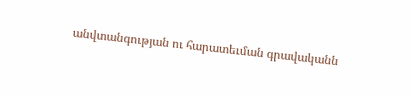անվտանգության ու հարատեւման գրավականն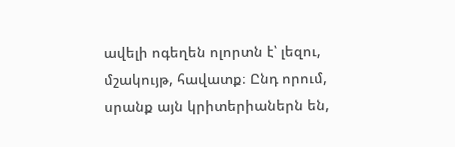ավելի ոգեղեն ոլորտն է՝ լեզու, մշակույթ, հավատք։ Ընդ որում, սրանք այն կրիտերիաներն են,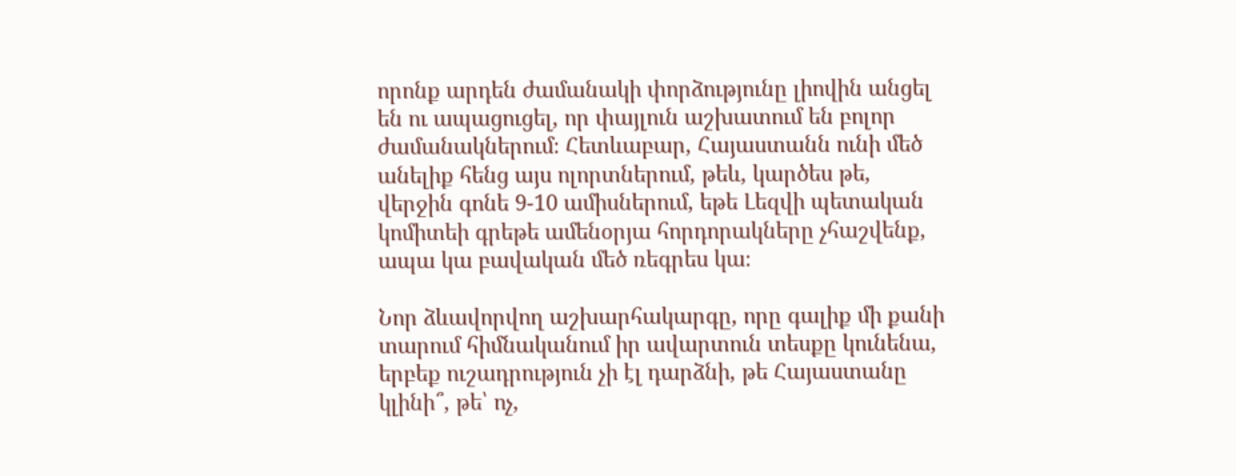որոնք արդեն ժամանակի փորձությունը լիովին անցել են ու ապացուցել, որ փայլուն աշխատում են բոլոր ժամանակներում։ Հետևաբար, Հայաստանն ունի մեծ անելիք հենց այս ոլորտներում, թեև, կարծես թե, վերջին գոնե 9-10 ամիսներում, եթե Լեզվի պետական կոմիտեի գրեթե ամենօրյա հորդորակները չհաշվենք, ապա կա բավական մեծ ռեգրես կա։

Նոր ձևավորվող աշխարհակարգը, որը գալիք մի քանի տարում հիմնականում իր ավարտուն տեսքը կունենա, երբեք ուշադրություն չի էլ դարձնի, թե Հայաստանը կլինի՞, թե՝ ոչ,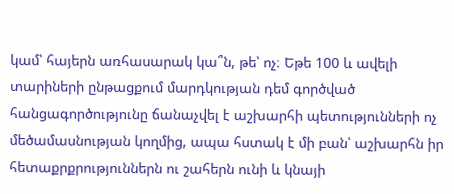կամ՝ հայերն առհասարակ կա՞ն, թե՝ ոչ։ Եթե 100 և ավելի տարիների ընթացքում մարդկության դեմ գործված հանցագործությունը ճանաչվել է աշխարհի պետությունների ոչ մեծամասնության կողմից, ապա հստակ է մի բան՝ աշխարհն իր հետաքրքրություններն ու շահերն ունի և կնայի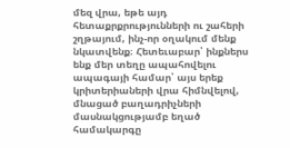մեզ վրա, եթե այդ հետաքրքրությունների ու շահերի շղթայում, ինչ-որ օղակում մենք նկատվենք։ Հետեւաբար՝ ինքներս ենք մեր տեղը ապահովելու ապագայի համար՝ այս երեք կրիտերիաների վրա հիմնվելով, մնացած բաղադրիչների մասնակցությամբ եղած համակարգը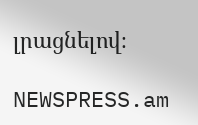լրացնելով։

NEWSPRESS.am